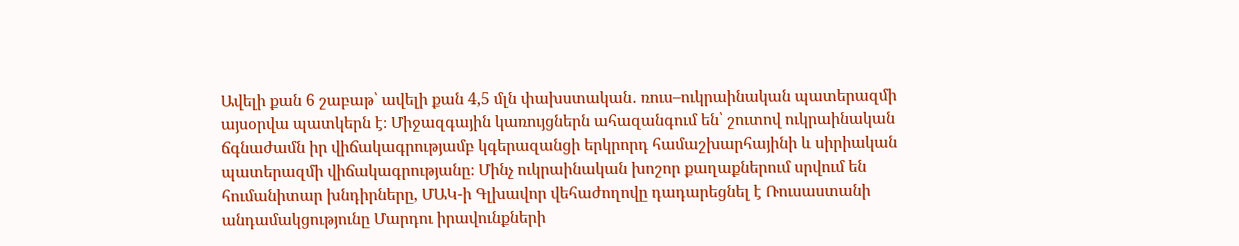Ավելի քան 6 շաբաթ՝ ավելի քան 4,5 մլն փախստական․ ռուս–ուկրաինական պատերազմի այսօրվա պատկերն է։ Միջազգային կառույցներն ահազանգում են՝ շուտով ուկրաինական ճգնաժամն իր վիճակագրությամբ կգերազանցի երկրորդ համաշխարհայինի և սիրիական պատերազմի վիճակագրությանը։ Մինչ ուկրաինական խոշոր քաղաքներում սրվում են հումանիտար խնդիրները, ՄԱԿ-ի Գլխավոր վեհաժողովը դադարեցնել է Ռուսաստանի անդամակցությունը Մարդու իրավունքների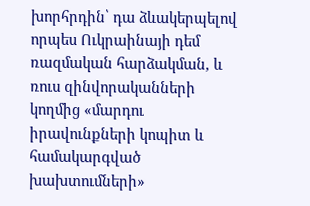խորհրդին՝ դա ձևակերպելով որպես Ուկրաինայի դեմ ռազմական հարձակման, և ռուս զինվորականների կողմից «մարդու իրավունքների կոպիտ և համակարգված խախտումների»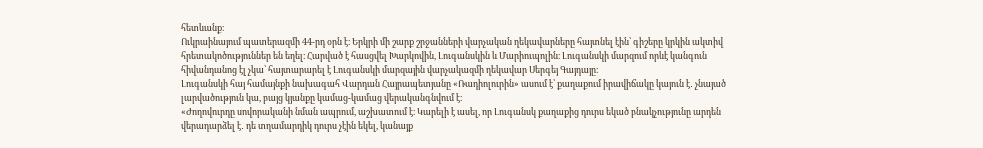հետևանք։
Ուկրաինայում պատերազմի 44-րդ օրն է։ Երկրի մի շարք շրջանների վարչական ղեկավարները հայտնել էին՝ գիշերը կրկին ակտիվ հրետակոծություններ են եղել։ Հարված է հասցվել Խարկովին, Լուգանսկին և Մարիուպոլին։ Լուգանսկի մարզում որևէ կանգուն հիվանդանոց էլ չկա՝ հայտարարել է Լուգանսկի մարզային վարչակազմի ղեկավար Սերգեյ Գայդայը։
Լուգանսկի հայ համայնքի նախագահ Վարդան Հայրապետյանը «Ռադիոլուրին» ասում է՝ քաղաքում իրավիճակը կայուն է․ չնայած լարվածություն կա, բայց կյանքը կամաց-կամաց վերականգնվում է։
«Ժողովուրդը սովորականի նման ապրում, աշխատում է։ Կարելի է ասել, որ Լուգանսկ քաղաքից դուրս եկած բնակչությունը արդեն վերադարձել է․ դե տղամարդիկ դուրս չէին եկել, կանայք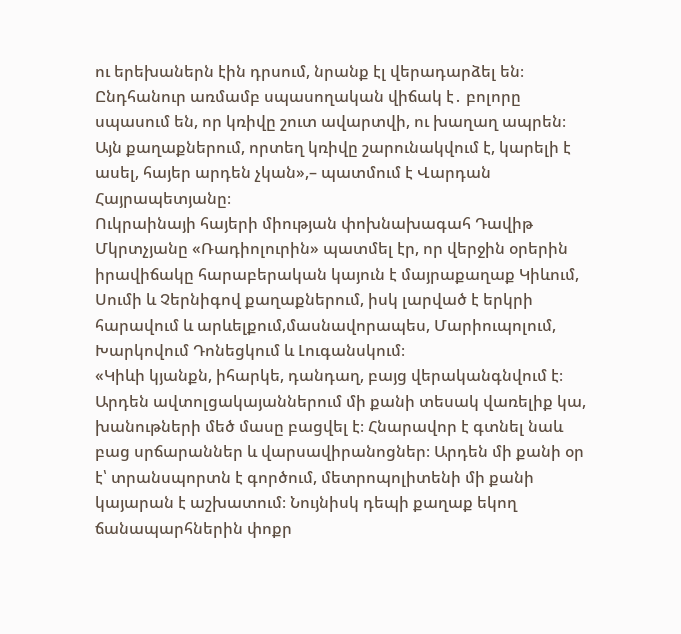ու երեխաներն էին դրսում, նրանք էլ վերադարձել են։ Ընդհանուր առմամբ սպասողական վիճակ է․ բոլորը սպասում են, որ կռիվը շուտ ավարտվի, ու խաղաղ ապրեն։ Այն քաղաքներում, որտեղ կռիվը շարունակվում է, կարելի է ասել, հայեր արդեն չկան»,– պատմում է Վարդան Հայրապետյանը։
Ուկրաինայի հայերի միության փոխնախագահ Դավիթ Մկրտչյանը «Ռադիոլուրին» պատմել էր, որ վերջին օրերին իրավիճակը հարաբերական կայուն է մայրաքաղաք Կիևում, Սումի և Չերնիգով քաղաքներում, իսկ լարված է երկրի հարավում և արևելքում,մասնավորապես, Մարիուպոլում, Խարկովում Դոնեցկում և Լուգանսկում։
«Կիևի կյանքն, իհարկե, դանդաղ, բայց վերականգնվում է։ Արդեն ավտոլցակայաններում մի քանի տեսակ վառելիք կա, խանութների մեծ մասը բացվել է։ Հնարավոր է գտնել նաև բաց սրճարաններ և վարսավիրանոցներ։ Արդեն մի քանի օր է՝ տրանսպորտն է գործում, մետրոպոլիտենի մի քանի կայարան է աշխատում։ Նույնիսկ դեպի քաղաք եկող ճանապարհներին փոքր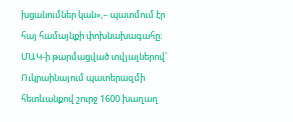խցանումներ կան»,– պատմում էր հայ համայնքի փոխնախագահը։
ՄԱԿ-ի թարմացված տվյալներով՝ Ուկրաինայում պատերազմի հետևանքով շուրջ 1600 խաղաղ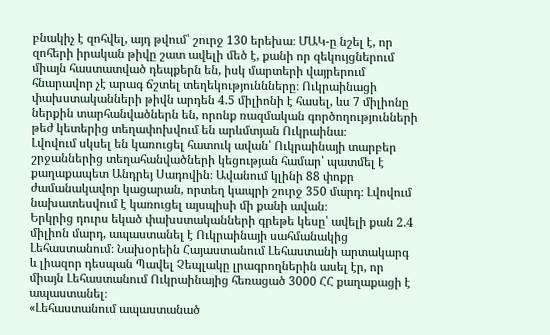բնակիչ է զոհվել, այդ թվում՝ շուրջ 130 երեխա։ ՄԱԿ-ը նշել է, որ զոհերի իրական թիվը շատ ավելի մեծ է, քանի որ զեկույցներում միայն հաստատված դեպքերն են, իսկ մարտերի վայրերում հնարավոր չէ արագ ճշտել տեղեկություննները։ Ուկրաինացի փախստականների թիվն արդեն 4.5 միլիոնի է հասել, ևս 7 միլիոնը ներքին տարհանվածներն են, որոնք ռազմական գործողությունների թեժ կետերից տեղափոխվում են արևմտյան Ուկրաինա։
Լվովում սկսել են կառուցել հատուկ ավան՝ Ուկրաինայի տարբեր շրջաններից տեղահանվածների կեցության համար՝ պատմել է քաղաքապետ Անդրեյ Սադովին։ Ավանում կլինի 88 փոքր ժամանակավոր կացարան, որտեղ կապրի շուրջ 350 մարդ։ Լվովում նախատեսվում է կառուցել այսպիսի մի քանի ավան։
Երկրից դուրս եկած փախստականների գրեթե կեսը՝ ավելի քան 2.4 միլիոն մարդ, ապաստանել է Ուկրաինայի սահմանակից Լեհաստանում։ Նախօրեին Հայաստանում Լեհաստանի արտակարգ և լիազոր դեսպան Պավել Չեպլակը լրագրողներին ասել էր, որ միայն Լեհաստանում Ուկրաինայից հեռացած 3000 ՀՀ քաղաքացի է ապաստանել։
«Լեհաստանում ապաստանած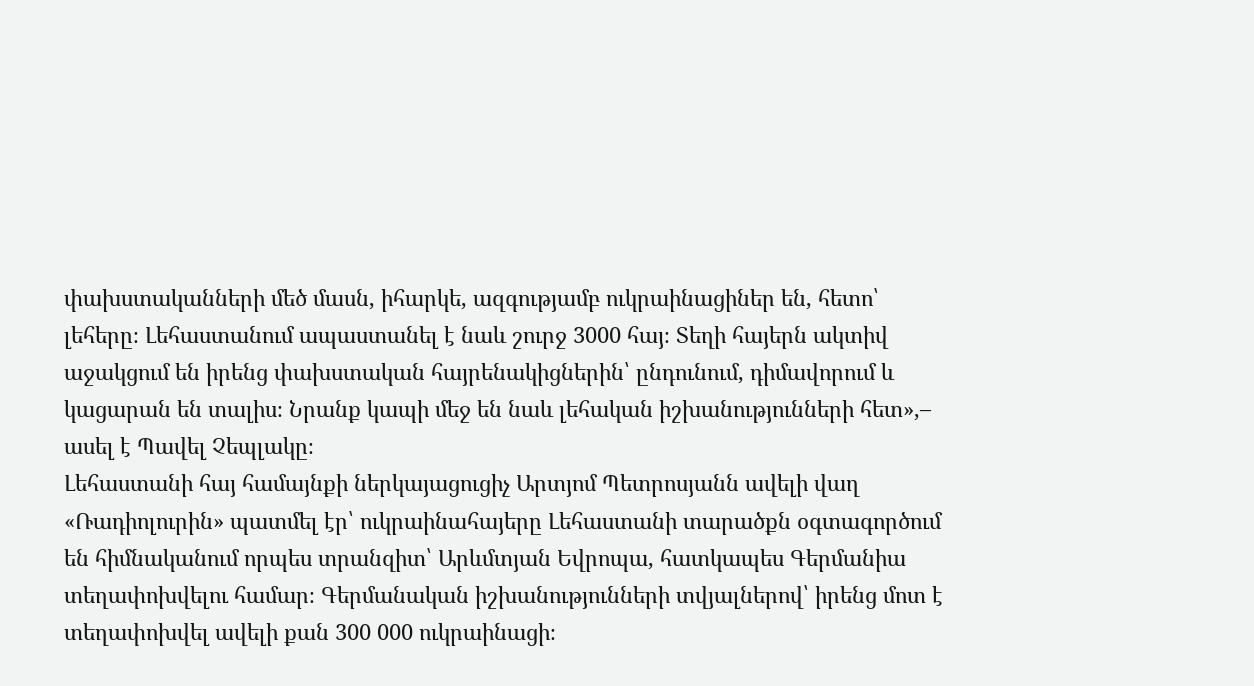փախստականների մեծ մասն, իհարկե, ազգությամբ ուկրաինացիներ են, հետո՝ լեհերը։ Լեհաստանում ապաստանել է նաև շուրջ 3000 հայ։ Տեղի հայերն ակտիվ աջակցում են իրենց փախստական հայրենակիցներին՝ ընդունում, դիմավորում և կացարան են տալիս։ Նրանք կապի մեջ են նաև լեհական իշխանությունների հետ»,– ասել է Պավել Չեպլակը։
Լեհաստանի հայ համայնքի ներկայացուցիչ Արտյոմ Պետրոսյանն ավելի վաղ «Ռադիոլուրին» պատմել էր՝ ուկրաինահայերը Լեհաստանի տարածքն օգտագործում են հիմնականում որպես տրանզիտ՝ Արևմտյան Եվրոպա, հատկապես Գերմանիա տեղափոխվելու համար։ Գերմանական իշխանությունների տվյալներով՝ իրենց մոտ է տեղափոխվել ավելի քան 300 000 ուկրաինացի։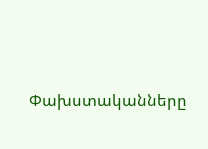Փախստականները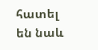հատել են նաև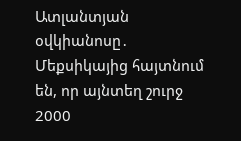Ատլանտյան օվկիանոսը․ Մեքսիկայից հայտնում են, որ այնտեղ շուրջ 2000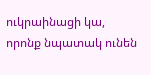ուկրաինացի կա, որոնք նպատակ ունեն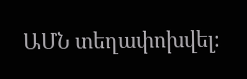ԱՄՆ տեղափոխվել։